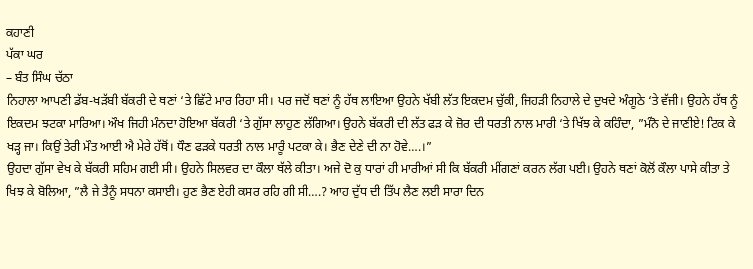ਕਹਾਣੀ
ਪੱਕਾ ਘਰ
– ਬੰਤ ਸਿੰਘ ਚੱਠਾ
ਨਿਹਾਲਾ ਆਪਣੀ ਡੱਬ-ਖੜੱਬੀ ਬੱਕਰੀ ਦੇ ਥਣਾਂ ‘ਤੇ ਛਿੱਟੇ ਮਾਰ ਰਿਹਾ ਸੀ। ਪਰ ਜਦੋਂ ਥਣਾਂ ਨੂੰ ਹੱਥ ਲਾਇਆ ਉਹਨੇ ਖੱਬੀ ਲੱਤ ਇਕਦਮ ਚੁੱਕੀ, ਜਿਹੜੀ ਨਿਹਾਲੇ ਦੇ ਦੁਖਦੇ ਅੰਗੂਠੇ ‘ਤੇ ਵੱਜੀ। ਉਹਨੇ ਹੱਥ ਨੂੰ ਇਕਦਮ ਝਟਕਾ ਮਾਰਿਆ। ਔਖ ਜਿਹੀ ਮੰਨਦਾ ਹੋਇਆ ਬੱਕਰੀ ‘ਤੇ ਗੁੱਸਾ ਲਾਹੁਣ ਲੱਗਿਆ। ਉਹਨੇ ਬੱਕਰੀ ਦੀ ਲੱਤ ਫੜ ਕੇ ਜ਼ੋਰ ਦੀ ਧਰਤੀ ਨਾਲ ਮਾਰੀ ‘ਤੇ ਖਿੱਝ ਕੇ ਕਹਿੰਦਾ, ”ਮੰਨੋ ਦੇ ਜਾਣੀਏ! ਟਿਕ ਕੇ ਖੜ੍ਹ ਜਾ। ਕਿਉਂ ਤੇਰੀ ਮੌਤ ਆਈ ਐ ਮੇਰੇ ਹੱਥੋਂ। ਧੌਣ ਫੜਕੇ ਧਰਤੀ ਨਾਲ ਮਾਰੂੰ ਪਟਕਾ ਕੇ। ਭੈਣ ਦੇਣੇ ਦੀ ਨਾ ਹੋਵੇ….।”
ਉਹਦਾ ਗੁੱਸਾ ਵੇਖ ਕੇ ਬੱਕਰੀ ਸਹਿਮ ਗਈ ਸੀ। ਉਹਨੇ ਸਿਲਵਰ ਦਾ ਕੌਲਾ ਥੱਲੇ ਕੀਤਾ। ਅਜੇ ਦੋ ਕੁ ਧਾਰਾਂ ਹੀ ਮਾਰੀਆਂ ਸੀ ਕਿ ਬੱਕਰੀ ਮੀਂਗਣਾਂ ਕਰਨ ਲੱਗ ਪਈ। ਉਹਨੇ ਥਣਾਂ ਕੋਲੋਂ ਕੌਲਾ ਪਾਸੇ ਕੀਤਾ ਤੇ ਖਿਝ ਕੇ ਬੋਲਿਆ, ”ਲੈ ਜੇ ਤੈਨੂੰ ਸਧਨਾ ਕਸਾਈ। ਹੁਣ ਭੈਣ ਏਹੀ ਕਸਰ ਰਹਿ ਗੀ ਸੀ….? ਆਹ ਦੁੱਧ ਦੀ ਤਿੱਪ ਲੈਣ ਲਈ ਸਾਰਾ ਦਿਨ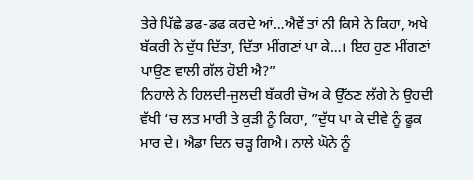ਤੇਰੇ ਪਿੱਛੇ ਡਫ-ਡਫ ਕਰਦੇ ਆਂ…ਐਵੇਂ ਤਾਂ ਨੀ ਕਿਸੇ ਨੇ ਕਿਹਾ, ਅਖੇ ਬੱਕਰੀ ਨੇ ਦੁੱਧ ਦਿੱਤਾ, ਦਿੱਤਾ ਮੀਂਗਣਾਂ ਪਾ ਕੇ…। ਇਹ ਹੁਣ ਮੀਂਗਣਾਂ ਪਾਉਣ ਵਾਲੀ ਗੱਲ ਹੋਈ ਐ?”
ਨਿਹਾਲੇ ਨੇ ਹਿਲਦੀ-ਜੁਲਦੀ ਬੱਕਰੀ ਚੋਅ ਕੇ ਉੱਠਣ ਲੱਗੇ ਨੇ ਉਹਦੀ ਵੱਖੀ ‘ਚ ਲਤ ਮਾਰੀ ਤੇ ਕੁੜੀ ਨੂੰ ਕਿਹਾ, ”ਦੁੱਧ ਪਾ ਕੇ ਦੀਵੇ ਨੂੰ ਫੂਕ ਮਾਰ ਦੇ। ਐਡਾ ਦਿਨ ਚੜ੍ਹ ਗਿਐ। ਨਾਲੇ ਘੋਨੇ ਨੂੰ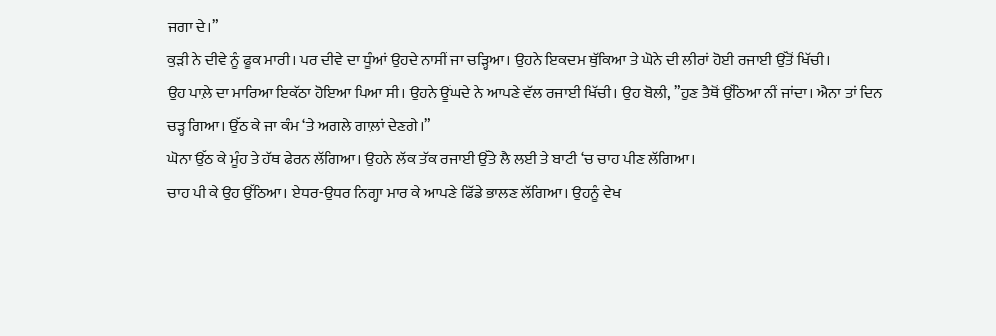ਜਗਾ ਦੇ।”
ਕੁੜੀ ਨੇ ਦੀਵੇ ਨੂੰ ਫੂਕ ਮਾਰੀ। ਪਰ ਦੀਵੇ ਦਾ ਧੂੰਆਂ ਉਹਦੇ ਨਾਸੀਂ ਜਾ ਚੜ੍ਹਿਆ। ਉਹਨੇ ਇਕਦਮ ਥੁੱਕਿਆ ਤੇ ਘੋਨੇ ਦੀ ਲੀਰਾਂ ਹੋਈ ਰਜਾਈ ਉੱਤੋਂ ਖਿੱਚੀ।
ਉਹ ਪਾਲ਼ੇ ਦਾ ਮਾਰਿਆ ਇਕੱਠਾ ਹੋਇਆ ਪਿਆ ਸੀ। ਉਹਨੇ ਊਂਘਦੇ ਨੇ ਆਪਣੇ ਵੱਲ ਰਜਾਈ ਖਿੱਚੀ। ਉਹ ਬੋਲੀ, ”ਹੁਣ ਤੈਥੋਂ ਉੱਠਿਆ ਨੀਂ ਜਾਂਦਾ। ਐਨਾ ਤਾਂ ਦਿਨ ਚੜ੍ਹ ਗਿਆ। ਉੱਠ ਕੇ ਜਾ ਕੰਮ ‘ਤੇ ਅਗਲੇ ਗਾਲ਼ਾਂ ਦੇਣਗੇ।”
ਘੋਨਾ ਉੱਠ ਕੇ ਮੂੰਹ ਤੇ ਹੱਥ ਫੇਰਨ ਲੱਗਿਆ। ਉਹਨੇ ਲੱਕ ਤੱਕ ਰਜਾਈ ਉੱਤੇ ਲੈ ਲਈ ਤੇ ਬਾਟੀ ‘ਚ ਚਾਹ ਪੀਣ ਲੱਗਿਆ।
ਚਾਹ ਪੀ ਕੇ ਉਹ ਉੱਠਿਆ। ਏਧਰ-ਉਧਰ ਨਿਗ੍ਹਾ ਮਾਰ ਕੇ ਆਪਣੇ ਫਿੱਡੇ ਭਾਲਣ ਲੱਗਿਆ। ਉਹਨੂੰ ਵੇਖ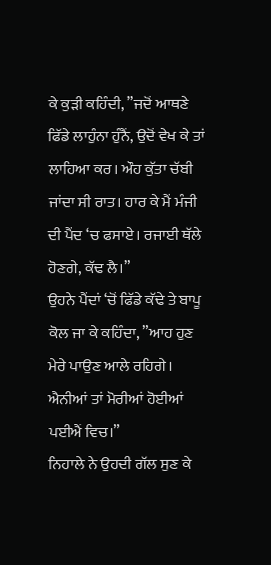ਕੇ ਕੁੜੀ ਕਹਿੰਦੀ, ”ਜਦੋਂ ਆਥਣੇ ਫਿੱਡੇ ਲਾਹੁੰਨਾ ਹੁੰਨੈਂ, ਉਦੋਂ ਵੇਖ ਕੇ ਤਾਂ ਲਾਹਿਆ ਕਰ। ਔਹ ਕੁੱਤਾ ਚੱਬੀ ਜਾਂਦਾ ਸੀ ਰਾਤ। ਹਾਰ ਕੇ ਮੈਂ ਮੰਜੀ ਦੀ ਪੈਂਦ ‘ਚ ਫਸਾਏ। ਰਜਾਈ ਥੱਲੇ ਹੋਣਗੇ, ਕੱਢ ਲੈ।”
ਉਹਨੇ ਪੈਂਦਾਂ ‘ਚੋਂ ਫਿੱਡੇ ਕੱਢੇ ਤੇ ਬਾਪੂ ਕੋਲ ਜਾ ਕੇ ਕਹਿੰਦਾ, ”ਆਹ ਹੁਣ ਮੇਰੇ ਪਾਉਣ ਆਲੇ ਰਹਿਗੇ। ਐਨੀਆਂ ਤਾਂ ਮੋਰੀਆਂ ਹੋਈਆਂ ਪਈਐਂ ਵਿਚ।”
ਨਿਹਾਲੇ ਨੇ ਉਹਦੀ ਗੱਲ ਸੁਣ ਕੇ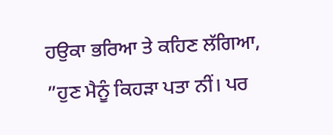ਹਉਕਾ ਭਰਿਆ ਤੇ ਕਹਿਣ ਲੱਗਿਆ, ”ਹੁਣ ਮੈਨੂੰ ਕਿਹੜਾ ਪਤਾ ਨੀਂ। ਪਰ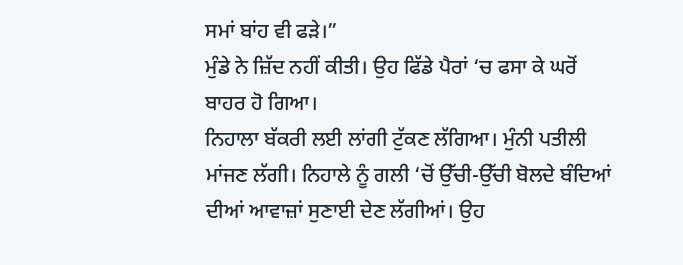ਸਮਾਂ ਬਾਂਹ ਵੀ ਫੜੇ।”
ਮੁੰਡੇ ਨੇ ਜ਼ਿੱਦ ਨਹੀਂ ਕੀਤੀ। ਉਹ ਫਿੱਡੇ ਪੈਰਾਂ ‘ਚ ਫਸਾ ਕੇ ਘਰੋਂ ਬਾਹਰ ਹੋ ਗਿਆ।
ਨਿਹਾਲਾ ਬੱਕਰੀ ਲਈ ਲਾਂਗੀ ਟੁੱਕਣ ਲੱਗਿਆ। ਮੁੰਨੀ ਪਤੀਲੀ ਮਾਂਜਣ ਲੱਗੀ। ਨਿਹਾਲੇ ਨੂੰ ਗਲੀ ‘ਚੋਂ ਉੱਚੀ-ਉੱਚੀ ਬੋਲਦੇ ਬੰਦਿਆਂ ਦੀਆਂ ਆਵਾਜ਼ਾਂ ਸੁਣਾਈ ਦੇਣ ਲੱਗੀਆਂ। ਉਹ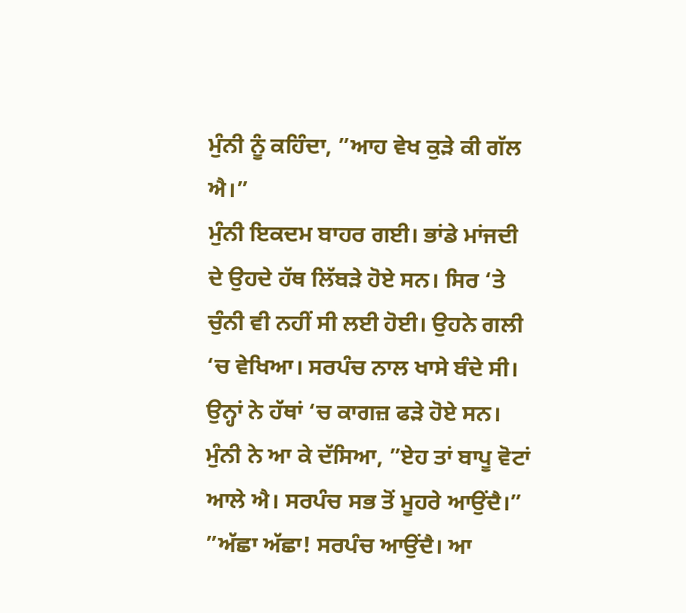ਮੁੰਨੀ ਨੂੰ ਕਹਿੰਦਾ, ”ਆਹ ਵੇਖ ਕੁੜੇ ਕੀ ਗੱਲ ਐ।”
ਮੁੰਨੀ ਇਕਦਮ ਬਾਹਰ ਗਈ। ਭਾਂਡੇ ਮਾਂਜਦੀ ਦੇ ਉਹਦੇ ਹੱਥ ਲਿੱਬੜੇ ਹੋਏ ਸਨ। ਸਿਰ ‘ਤੇ ਚੁੰਨੀ ਵੀ ਨਹੀਂ ਸੀ ਲਈ ਹੋਈ। ਉਹਨੇ ਗਲੀ ‘ਚ ਵੇਖਿਆ। ਸਰਪੰਚ ਨਾਲ ਖਾਸੇ ਬੰਦੇ ਸੀ। ਉਨ੍ਹਾਂ ਨੇ ਹੱਥਾਂ ‘ਚ ਕਾਗਜ਼ ਫੜੇ ਹੋਏ ਸਨ। ਮੁੰਨੀ ਨੇ ਆ ਕੇ ਦੱਸਿਆ, ”ਏਹ ਤਾਂ ਬਾਪੂ ਵੋਟਾਂ ਆਲੇ ਐ। ਸਰਪੰਚ ਸਭ ਤੋਂ ਮੂਹਰੇ ਆਉਂਦੈ।”
”ਅੱਛਾ ਅੱਛਾ! ਸਰਪੰਚ ਆਉਂਦੈ। ਆ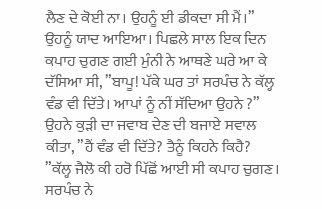ਲੈਣ ਦੇ ਕੋਈ ਨਾ। ਉਹਨੂੰ ਈ ਡੀਕਦਾ ਸੀ ਮੈਂ।”
ਉਹਨੂੰ ਯਾਦ ਆਇਆ। ਪਿਛਲੇ ਸਾਲ ਇਕ ਦਿਨ ਕਪਾਹ ਚੁਗਣ ਗਈ ਮੁੰਨੀ ਨੇ ਆਥਣੇ ਘਰੇ ਆ ਕੇ ਦੱਸਿਆ ਸੀ, ”ਬਾਪੂ! ਪੱਕੇ ਘਰ ਤਾਂ ਸਰਪੰਚ ਨੇ ਕੱਲ੍ਹ ਵੰਡ ਵੀ ਦਿੱਤੇ। ਆਪਾਂ ਨੂੰ ਨੀਂ ਸੱਦਿਆ ਉਹਨੇ ?”
ਉਹਨੇ ਕੁੜੀ ਦਾ ਜਵਾਬ ਦੇਣ ਦੀ ਬਜਾਏ ਸਵਾਲ ਕੀਤਾ, ”ਹੈਂ ਵੰਡ ਵੀ ਦਿੱਤੇ? ਤੈਨੂੰ ਕਿਹਨੇ ਕਿਹੈ?
”ਕੱਲ੍ਹ ਜੈਲੋ ਕੀ ਹਰੋ ਪਿੱਛੋਂ ਆਈ ਸੀ ਕਪਾਹ ਚੁਗਣ। ਸਰਪੰਚ ਨੇ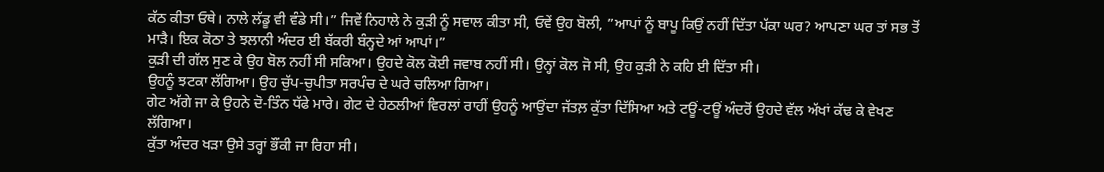ਕੱਠ ਕੀਤਾ ਓਥੇ। ਨਾਲੇ ਲੱਡੂ ਵੀ ਵੰਡੇ ਸੀ।” ਜਿਵੇਂ ਨਿਹਾਲੇ ਨੇ ਕੁੜੀ ਨੂੰ ਸਵਾਲ ਕੀਤਾ ਸੀ, ਓਵੇਂ ਉਹ ਬੋਲੀ, ”ਆਪਾਂ ਨੂੰ ਬਾਪੂ ਕਿਉਂ ਨਹੀਂ ਦਿੱਤਾ ਪੱਕਾ ਘਰ? ਆਪਣਾ ਘਰ ਤਾਂ ਸਭ ਤੋਂ ਮਾੜੈ। ਇਕ ਕੋਠਾ ਤੇ ਝਲਾਨੀ ਅੰਦਰ ਈ ਬੱਕਰੀ ਬੰਨ੍ਹਦੇ ਆਂ ਆਪਾਂ।”
ਕੁੜੀ ਦੀ ਗੱਲ ਸੁਣ ਕੇ ਉਹ ਬੋਲ ਨਹੀਂ ਸੀ ਸਕਿਆ। ਉਹਦੇ ਕੋਲ ਕੋਈ ਜਵਾਬ ਨਹੀਂ ਸੀ। ਉਨ੍ਹਾਂ ਕੋਲ ਜੋ ਸੀ, ਉਹ ਕੁੜੀ ਨੇ ਕਹਿ ਈ ਦਿੱਤਾ ਸੀ।
ਉਹਨੂੰ ਝਟਕਾ ਲੱਗਿਆ। ਉਹ ਚੁੱਪ-ਚੁਪੀਤਾ ਸਰਪੰਚ ਦੇ ਘਰੇ ਚਲਿਆ ਗਿਆ।
ਗੇਟ ਅੱਗੇ ਜਾ ਕੇ ਉਹਨੇ ਦੋ-ਤਿੰਨ ਧੱਫੇ ਮਾਰੇ। ਗੇਟ ਦੇ ਹੇਠਲੀਆਂ ਵਿਰਲਾਂ ਰਾਹੀਂ ਉਹਨੂੰ ਆਉਂਦਾ ਜੱਤਲ਼ ਕੁੱਤਾ ਦਿੱਸਿਆ ਅਤੇ ਟਊਂ-ਟਊਂ ਅੰਦਰੋਂ ਉਹਦੇ ਵੱਲ ਅੱਖਾਂ ਕੱਢ ਕੇ ਵੇਖਣ ਲੱਗਿਆ।
ਕੁੱਤਾ ਅੰਦਰ ਖੜਾ ਉਸੇ ਤਰ੍ਹਾਂ ਭੌਂਕੀ ਜਾ ਰਿਹਾ ਸੀ।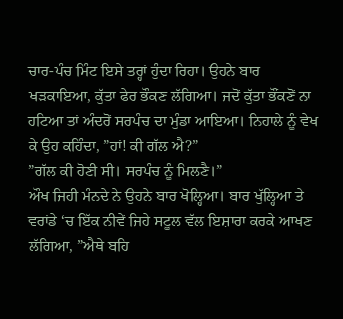ਚਾਰ-ਪੰਚ ਮਿੰਟ ਇਸੇ ਤਰ੍ਹਾਂ ਹੁੰਦਾ ਰਿਹਾ। ਉਹਨੇ ਬਾਰ ਖੜਕਾਇਆ, ਕੁੱਤਾ ਫੇਰ ਭੌਕਣ ਲੱਗਿਆ। ਜਦੋਂ ਕੁੱਤਾ ਭੌਂਕਣੋਂ ਨਾ ਹਟਿਆ ਤਾਂ ਅੰਦਰੋਂ ਸਰਪੰਚ ਦਾ ਮੁੰਡਾ ਆਇਆ। ਨਿਹਾਲੇ ਨੂੰ ਵੇਖ ਕੇ ਉਹ ਕਹਿੰਦਾ, ”ਹਾਂ! ਕੀ ਗੱਲ ਐ?”
”ਗੱਲ ਕੀ ਹੋਣੀ ਸੀ। ਸਰਪੰਚ ਨੂੰ ਮਿਲਣੈ।”
ਔਖ ਜਿਹੀ ਮੰਨਦੇ ਨੇ ਉਹਨੇ ਬਾਰ ਖੋਲ੍ਹਿਆ। ਬਾਰ ਖੁੱਲ੍ਹਿਆ ਤੇ ਵਰਾਂਡੇ ‘ਚ ਇੱਕ ਨੀਵੇਂ ਜਿਹੇ ਸਟੂਲ ਵੱਲ ਇਸ਼ਾਰਾ ਕਰਕੇ ਆਖਣ ਲੱਗਿਆ, ”ਐਥੇ ਬਹਿ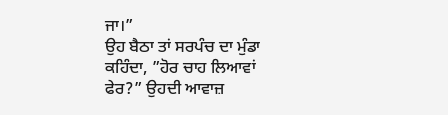ਜਾ।”
ਉਹ ਬੈਠਾ ਤਾਂ ਸਰਪੰਚ ਦਾ ਮੁੰਡਾ ਕਹਿੰਦਾ, ”ਹੋਰ ਚਾਹ ਲਿਆਵਾਂ ਫੇਰ?” ਉਹਦੀ ਆਵਾਜ਼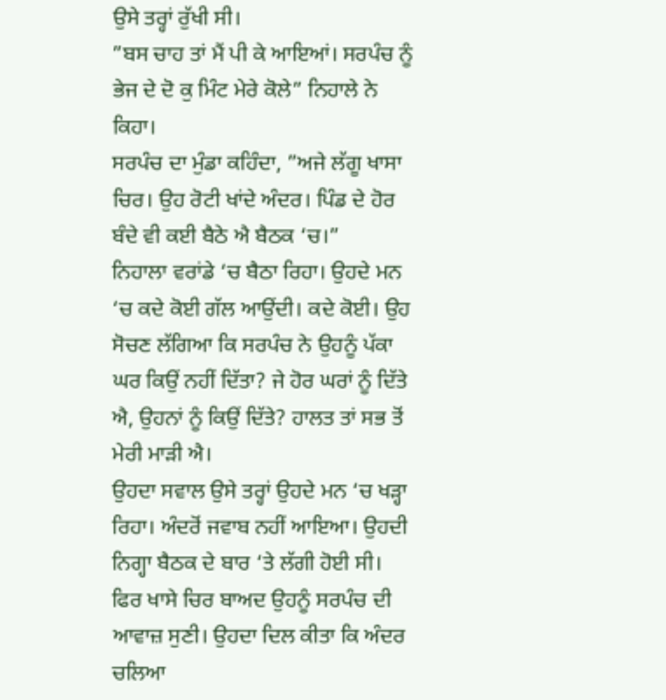ਉਸੇ ਤਰ੍ਹਾਂ ਰੁੱਖੀ ਸੀ।
”ਬਸ ਚਾਹ ਤਾਂ ਮੈਂ ਪੀ ਕੇ ਆਇਆਂ। ਸਰਪੰਚ ਨੂੰ ਭੇਜ ਦੇ ਦੋ ਕੁ ਮਿੰਟ ਮੇਰੇ ਕੋਲੇ” ਨਿਹਾਲੇ ਨੇ ਕਿਹਾ।
ਸਰਪੰਚ ਦਾ ਮੁੰਡਾ ਕਹਿੰਦਾ, ”ਅਜੇ ਲੱਗੂ ਖਾਸਾ ਚਿਰ। ਉਹ ਰੋਟੀ ਖਾਂਦੇ ਅੰਦਰ। ਪਿੰਡ ਦੇ ਹੋਰ ਬੰਦੇ ਵੀ ਕਈ ਬੈਠੇ ਐ ਬੈਠਕ ‘ਚ।”
ਨਿਹਾਲਾ ਵਰਾਂਡੇ ‘ਚ ਬੈਠਾ ਰਿਹਾ। ਉਹਦੇ ਮਨ ‘ਚ ਕਦੇ ਕੋਈ ਗੱਲ ਆਉਂਦੀ। ਕਦੇ ਕੋਈ। ਉਹ ਸੋਚਣ ਲੱਗਿਆ ਕਿ ਸਰਪੰਚ ਨੇ ਉਹਨੂੰ ਪੱਕਾ ਘਰ ਕਿਉਂ ਨਹੀਂ ਦਿੱਤਾ? ਜੇ ਹੋਰ ਘਰਾਂ ਨੂੰ ਦਿੱਤੇ ਐ, ਉਹਨਾਂ ਨੂੰ ਕਿਉਂ ਦਿੱਤੇ? ਹਾਲਤ ਤਾਂ ਸਭ ਤੋਂ ਮੇਰੀ ਮਾੜੀ ਐ।
ਉਹਦਾ ਸਵਾਲ ਉਸੇ ਤਰ੍ਹਾਂ ਉਹਦੇ ਮਨ ‘ਚ ਖੜ੍ਹਾ ਰਿਹਾ। ਅੰਦਰੋਂ ਜਵਾਬ ਨਹੀਂ ਆਇਆ। ਉਹਦੀ ਨਿਗ੍ਹਾ ਬੈਠਕ ਦੇ ਬਾਰ ‘ਤੇ ਲੱਗੀ ਹੋਈ ਸੀ।
ਫਿਰ ਖਾਸੇ ਚਿਰ ਬਾਅਦ ਉਹਨੂੰ ਸਰਪੰਚ ਦੀ ਆਵਾਜ਼ ਸੁਣੀ। ਉਹਦਾ ਦਿਲ ਕੀਤਾ ਕਿ ਅੰਦਰ ਚਲਿਆ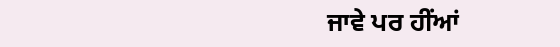ਜਾਵੇ ਪਰ ਹੀਂਆਂ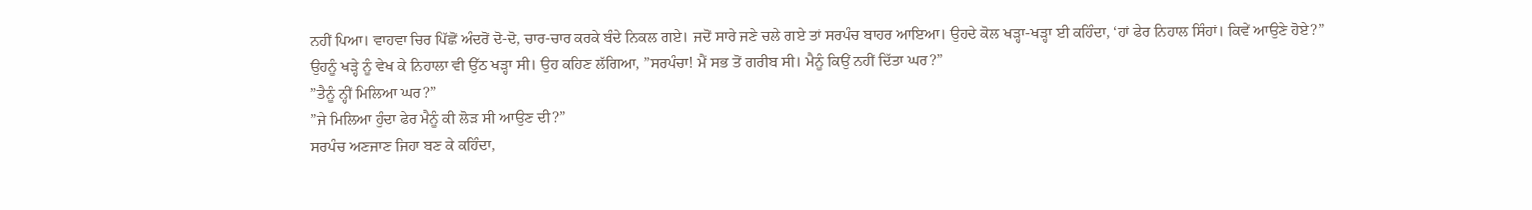ਨਹੀਂ ਪਿਆ। ਵਾਹਵਾ ਚਿਰ ਪਿੱਛੋਂ ਅੰਦਰੋਂ ਦੋ-ਦੋ, ਚਾਰ-ਚਾਰ ਕਰਕੇ ਬੰਦੇ ਨਿਕਲ ਗਏ। ਜਦੋਂ ਸਾਰੇ ਜਣੇ ਚਲੇ ਗਏ ਤਾਂ ਸਰਪੰਚ ਬਾਹਰ ਆਇਆ। ਉਹਦੇ ਕੋਲ ਖੜ੍ਹਾ-ਖੜ੍ਹਾ ਈ ਕਹਿੰਦਾ, ‘ਹਾਂ ਫੇਰ ਨਿਹਾਲ ਸਿੰਹਾਂ। ਕਿਵੇਂ ਆਉਣੇ ਹੋਏ?”
ਉਹਨੂੰ ਖੜ੍ਹੇ ਨੂੰ ਵੇਖ ਕੇ ਨਿਹਾਲਾ ਵੀ ਉੱਠ ਖੜ੍ਹਾ ਸੀ। ਉਹ ਕਹਿਣ ਲੱਗਿਆ, ”ਸਰਪੰਚਾ! ਮੈਂ ਸਭ ਤੋਂ ਗਰੀਬ ਸੀ। ਮੈਨੂੰ ਕਿਉਂ ਨਹੀਂ ਦਿੱਤਾ ਘਰ?”
”ਤੈਨੂੰ ਨ੍ਹੀਂ ਮਿਲਿਆ ਘਰ?”
”ਜੇ ਮਿਲਿਆ ਹੁੰਦਾ ਫੇਰ ਮੈਨੂੰ ਕੀ ਲੋੜ ਸੀ ਆਉਣ ਦੀ?”
ਸਰਪੰਚ ਅਣਜਾਣ ਜਿਹਾ ਬਣ ਕੇ ਕਹਿੰਦਾ,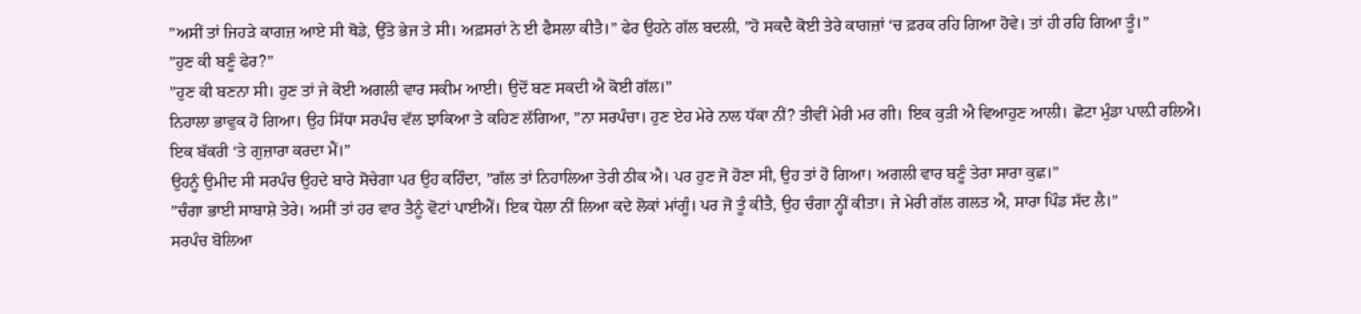”ਅਸੀਂ ਤਾਂ ਜਿਹੜੇ ਕਾਗਜ਼ ਆਏ ਸੀ ਥੋਡੇ, ਉੱਤੇ ਭੇਜ ਤੇ ਸੀ। ਅਫ਼ਸਰਾਂ ਨੇ ਈ ਫੈਸਲਾ ਕੀਤੈ।” ਫੇਰ ਉਹਨੇ ਗੱਲ ਬਦਲੀ, ”ਹੋ ਸਕਦੈ ਕੋਈ ਤੇਰੇ ਕਾਗਜ਼ਾਂ ‘ਚ ਫ਼ਰਕ ਰਹਿ ਗਿਆ ਹੋਵੇ। ਤਾਂ ਹੀ ਰਹਿ ਗਿਆ ਤੂੰ।”
”ਹੁਣ ਕੀ ਬਣੂੰ ਫੇਰ?”
”ਹੁਣ ਕੀ ਬਣਨਾ ਸੀ। ਹੁਣ ਤਾਂ ਜੇ ਕੋਈ ਅਗਲੀ ਵਾਰ ਸਕੀਮ ਆਈ। ਉਦੋਂ ਬਣ ਸਕਦੀ ਐ ਕੋਈ ਗੱਲ।”
ਨਿਹਾਲਾ ਭਾਵੁਕ ਹੋ ਗਿਆ। ਉਹ ਸਿੱਧਾ ਸਰਪੰਚ ਵੱਲ ਝਾਕਿਆ ਤੇ ਕਹਿਣ ਲੱਗਿਆ, ”ਨਾ ਸਰਪੰਚਾ। ਹੁਣ ਏਹ ਮੇਰੇ ਨਾਲ ਧੱਕਾ ਨੀਂ? ਤੀਵੀਂ ਮੇਰੀ ਮਰ ਗੀ। ਇਕ ਕੁੜੀ ਐ ਵਿਆਹੁਣ ਆਲੀ। ਛੋਟਾ ਮੁੰਡਾ ਪਾਲ਼ੀ ਰਲਿਐ। ਇਕ ਬੱਕਰੀ ‘ਤੇ ਗੁਜ਼ਾਰਾ ਕਰਦਾ ਮੈਂ।”
ਉਹਨੂੰ ਉਮੀਦ ਸੀ ਸਰਪੰਚ ਉਹਦੇ ਬਾਰੇ ਸੋਚੇਗਾ ਪਰ ਉਹ ਕਹਿੰਦਾ, ”ਗੱਲ ਤਾਂ ਨਿਹਾਲਿਆ ਤੇਰੀ ਠੀਕ ਐ। ਪਰ ਹੁਣ ਜੋ ਹੋਣਾ ਸੀ, ਉਹ ਤਾਂ ਹੋ ਗਿਆ। ਅਗਲੀ ਵਾਰ ਬਣੂੰ ਤੇਰਾ ਸਾਰਾ ਕੁਛ।”
”ਚੰਗਾ ਭਾਈ ਸਾਬਾਸ਼ੇ ਤੇਰੇ। ਅਸੀਂ ਤਾਂ ਹਰ ਵਾਰ ਤੈਨੂੰ ਵੋਟਾਂ ਪਾਈਐਂ। ਇਕ ਧੇਲਾ ਨੀਂ ਲਿਆ ਕਦੇ ਲੋਕਾਂ ਮਾਂਗੂੰ। ਪਰ ਜੋ ਤੂੰ ਕੀਤੈ, ਉਹ ਚੰਗਾ ਨ੍ਹੀਂ ਕੀਤਾ। ਜੇ ਮੇਰੀ ਗੱਲ ਗਲਤ ਐ, ਸਾਰਾ ਪਿੰਡ ਸੱਦ ਲੈ।”
ਸਰਪੰਚ ਬੋਲਿਆ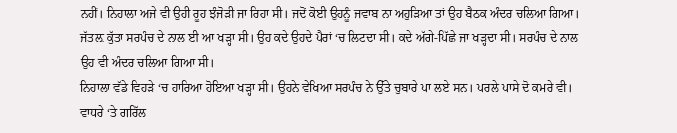ਨਹੀਂ। ਨਿਹਾਲਾ ਅਜੇ ਵੀ ਉਹੀ ਰੂਹ ਝੰਜੋੜੀ ਜਾ ਰਿਹਾ ਸੀ। ਜਦੋਂ ਕੋਈ ਉਹਨੂੰ ਜਵਾਬ ਨਾ ਅਹੁੜਿਆ ਤਾਂ ਉਹ ਬੈਠਕ ਅੰਦਰ ਚਲਿਆ ਗਿਆ। ਜੱਤਲ਼ ਕੁੱਤਾ ਸਰਪੰਚ ਦੇ ਨਾਲ ਈ ਆ ਖੜ੍ਹਾ ਸੀ। ਉਹ ਕਦੇ ਉਹਦੇ ਪੈਰਾਂ ‘ਚ ਲਿਟਦਾ ਸੀ। ਕਦੇ ਅੱਗੇ-ਪਿੱਛੇ ਜਾ ਖੜ੍ਹਦਾ ਸੀ। ਸਰਪੰਚ ਦੇ ਨਾਲ ਉਹ ਵੀ ਅੰਦਰ ਚਲਿਆ ਗਿਆ ਸੀ।
ਨਿਹਾਲਾ ਵੱਡੇ ਵਿਹੜੇ ‘ਚ ਹਾਰਿਆ ਹੋਇਆ ਖੜ੍ਹਾ ਸੀ। ਉਹਨੇ ਵੇਖਿਆ ਸਰਪੰਚ ਨੇ ਉੱਤੇ ਚੁਬਾਰੇ ਪਾ ਲਏ ਸਨ। ਪਰਲੇ ਪਾਸੇ ਦੋ ਕਮਰੇ ਵੀ। ਵਾਧਰੇ ‘ਤੇ ਗਰਿੱਲ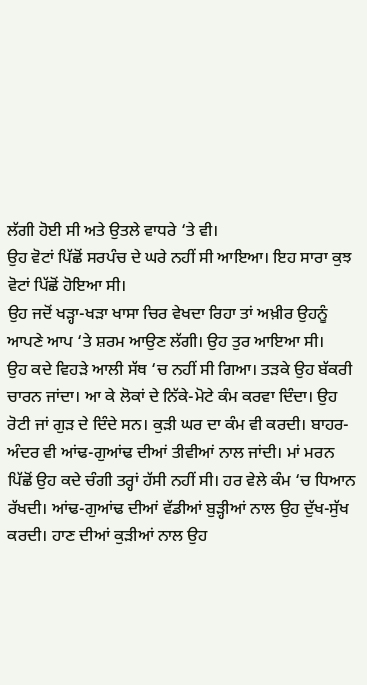ਲੱਗੀ ਹੋਈ ਸੀ ਅਤੇ ਉਤਲੇ ਵਾਧਰੇ ‘ਤੇ ਵੀ।
ਉਹ ਵੋਟਾਂ ਪਿੱਛੋਂ ਸਰਪੰਚ ਦੇ ਘਰੇ ਨਹੀਂ ਸੀ ਆਇਆ। ਇਹ ਸਾਰਾ ਕੁਝ ਵੋਟਾਂ ਪਿੱਛੋਂ ਹੋਇਆ ਸੀ।
ਉਹ ਜਦੋਂ ਖੜ੍ਹਾ-ਖੜਾ ਖਾਸਾ ਚਿਰ ਵੇਖਦਾ ਰਿਹਾ ਤਾਂ ਅਖ਼ੀਰ ਉਹਨੂੰ ਆਪਣੇ ਆਪ ‘ਤੇ ਸ਼ਰਮ ਆਉਣ ਲੱਗੀ। ਉਹ ਤੁਰ ਆਇਆ ਸੀ।
ਉਹ ਕਦੇ ਵਿਹੜੇ ਆਲੀ ਸੱਥ ‘ਚ ਨਹੀਂ ਸੀ ਗਿਆ। ਤੜਕੇ ਉਹ ਬੱਕਰੀ ਚਾਰਨ ਜਾਂਦਾ। ਆ ਕੇ ਲੋਕਾਂ ਦੇ ਨਿੱਕੇ-ਮੋਟੇ ਕੰਮ ਕਰਵਾ ਦਿੰਦਾ। ਉਹ ਰੋਟੀ ਜਾਂ ਗੁੜ ਦੇ ਦਿੰਦੇ ਸਨ। ਕੁੜੀ ਘਰ ਦਾ ਕੰਮ ਵੀ ਕਰਦੀ। ਬਾਹਰ-ਅੰਦਰ ਵੀ ਆਂਢ-ਗੁਆਂਢ ਦੀਆਂ ਤੀਵੀਆਂ ਨਾਲ ਜਾਂਦੀ। ਮਾਂ ਮਰਨ ਪਿੱਛੋਂ ਉਹ ਕਦੇ ਚੰਗੀ ਤਰ੍ਹਾਂ ਹੱਸੀ ਨਹੀਂ ਸੀ। ਹਰ ਵੇਲੇ ਕੰਮ ‘ਚ ਧਿਆਨ ਰੱਖਦੀ। ਆਂਢ-ਗੁਆਂਢ ਦੀਆਂ ਵੱਡੀਆਂ ਬੁੜ੍ਹੀਆਂ ਨਾਲ ਉਹ ਦੁੱਖ-ਸੁੱਖ ਕਰਦੀ। ਹਾਣ ਦੀਆਂ ਕੁੜੀਆਂ ਨਾਲ ਉਹ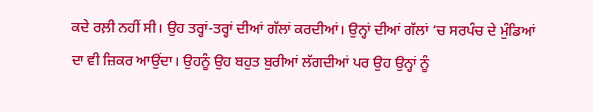ਕਦੇ ਰਲ਼ੀ ਨਹੀਂ ਸੀ। ਉਹ ਤਰ੍ਹਾਂ-ਤਰ੍ਹਾਂ ਦੀਆਂ ਗੱਲਾਂ ਕਰਦੀਆਂ। ਉਨ੍ਹਾਂ ਦੀਆਂ ਗੱਲਾਂ ‘ਚ ਸਰਪੰਚ ਦੇ ਮੁੰਡਿਆਂ ਦਾ ਵੀ ਜ਼ਿਕਰ ਆਉਂਦਾ। ਉਹਨੂੰ ਉਹ ਬਹੁਤ ਬੁਰੀਆਂ ਲੱਗਦੀਆਂ ਪਰ ਉਹ ਉਨ੍ਹਾਂ ਨੂੰ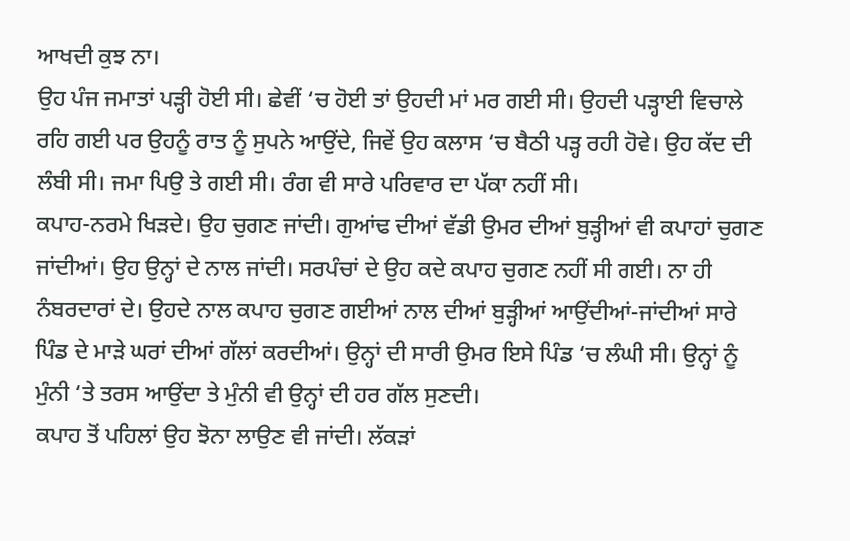ਆਖਦੀ ਕੁਝ ਨਾ।
ਉਹ ਪੰਜ ਜਮਾਤਾਂ ਪੜ੍ਹੀ ਹੋਈ ਸੀ। ਛੇਵੀਂ ‘ਚ ਹੋਈ ਤਾਂ ਉਹਦੀ ਮਾਂ ਮਰ ਗਈ ਸੀ। ਉਹਦੀ ਪੜ੍ਹਾਈ ਵਿਚਾਲੇ ਰਹਿ ਗਈ ਪਰ ਉਹਨੂੰ ਰਾਤ ਨੂੰ ਸੁਪਨੇ ਆਉਂਦੇ, ਜਿਵੇਂ ਉਹ ਕਲਾਸ ‘ਚ ਬੈਠੀ ਪੜ੍ਹ ਰਹੀ ਹੋਵੇ। ਉਹ ਕੱਦ ਦੀ ਲੰਬੀ ਸੀ। ਜਮਾ ਪਿਉ ਤੇ ਗਈ ਸੀ। ਰੰਗ ਵੀ ਸਾਰੇ ਪਰਿਵਾਰ ਦਾ ਪੱਕਾ ਨਹੀਂ ਸੀ।
ਕਪਾਹ-ਨਰਮੇ ਖਿੜਦੇ। ਉਹ ਚੁਗਣ ਜਾਂਦੀ। ਗੁਆਂਢ ਦੀਆਂ ਵੱਡੀ ਉਮਰ ਦੀਆਂ ਬੁੜ੍ਹੀਆਂ ਵੀ ਕਪਾਹਾਂ ਚੁਗਣ ਜਾਂਦੀਆਂ। ਉਹ ਉਨ੍ਹਾਂ ਦੇ ਨਾਲ ਜਾਂਦੀ। ਸਰਪੰਚਾਂ ਦੇ ਉਹ ਕਦੇ ਕਪਾਹ ਚੁਗਣ ਨਹੀਂ ਸੀ ਗਈ। ਨਾ ਹੀ ਨੰਬਰਦਾਰਾਂ ਦੇ। ਉਹਦੇ ਨਾਲ ਕਪਾਹ ਚੁਗਣ ਗਈਆਂ ਨਾਲ ਦੀਆਂ ਬੁੜ੍ਹੀਆਂ ਆਉਂਦੀਆਂ-ਜਾਂਦੀਆਂ ਸਾਰੇ ਪਿੰਡ ਦੇ ਮਾੜੇ ਘਰਾਂ ਦੀਆਂ ਗੱਲਾਂ ਕਰਦੀਆਂ। ਉਨ੍ਹਾਂ ਦੀ ਸਾਰੀ ਉਮਰ ਇਸੇ ਪਿੰਡ ‘ਚ ਲੰਘੀ ਸੀ। ਉਨ੍ਹਾਂ ਨੂੰ ਮੁੰਨੀ ‘ਤੇ ਤਰਸ ਆਉਂਦਾ ਤੇ ਮੁੰਨੀ ਵੀ ਉਨ੍ਹਾਂ ਦੀ ਹਰ ਗੱਲ ਸੁਣਦੀ।
ਕਪਾਹ ਤੋਂ ਪਹਿਲਾਂ ਉਹ ਝੋਨਾ ਲਾਉਣ ਵੀ ਜਾਂਦੀ। ਲੱਕੜਾਂ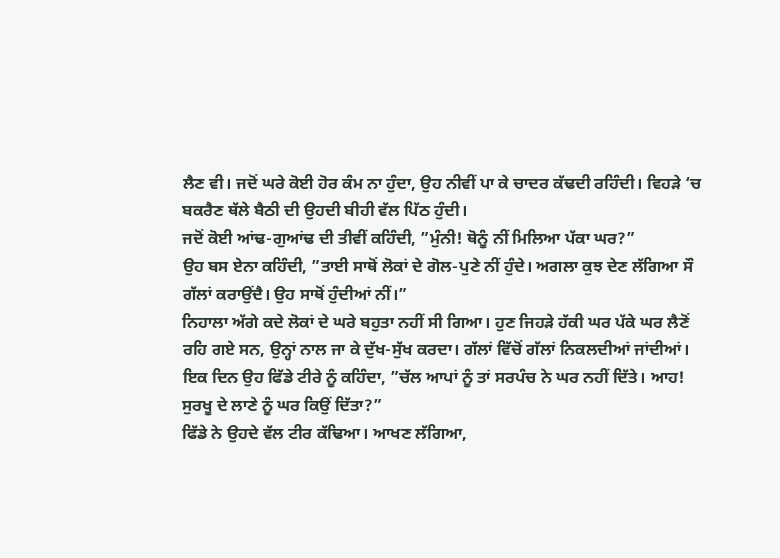ਲੈਣ ਵੀ। ਜਦੋਂ ਘਰੇ ਕੋਈ ਹੋਰ ਕੰਮ ਨਾ ਹੁੰਦਾ, ਉਹ ਨੀਵੀਂ ਪਾ ਕੇ ਚਾਦਰ ਕੱਢਦੀ ਰਹਿੰਦੀ। ਵਿਹੜੇ ‘ਚ ਬਕਰੈਣ ਥੱਲੇ ਬੈਠੀ ਦੀ ਉਹਦੀ ਬੀਹੀ ਵੱਲ ਪਿੱਠ ਹੁੰਦੀ।
ਜਦੋਂ ਕੋਈ ਆਂਢ-ਗੁਆਂਢ ਦੀ ਤੀਵੀਂ ਕਹਿੰਦੀ, ”ਮੁੰਨੀ! ਥੋਨੂੰ ਨੀਂ ਮਿਲਿਆ ਪੱਕਾ ਘਰ?”
ਉਹ ਬਸ ਏਨਾ ਕਹਿੰਦੀ, ”ਤਾਈ ਸਾਥੋਂ ਲੋਕਾਂ ਦੇ ਗੋਲ-ਪੁਣੇ ਨੀਂ ਹੁੰਦੇ। ਅਗਲਾ ਕੁਝ ਦੇਣ ਲੱਗਿਆ ਸੌ ਗੱਲਾਂ ਕਰਾਉਂਦੈ। ਉਹ ਸਾਥੋਂ ਹੁੰਦੀਆਂ ਨੀਂ।”
ਨਿਹਾਲਾ ਅੱਗੇ ਕਦੇ ਲੋਕਾਂ ਦੇ ਘਰੇ ਬਹੁਤਾ ਨਹੀਂ ਸੀ ਗਿਆ। ਹੁਣ ਜਿਹੜੇ ਹੱਕੀ ਘਰ ਪੱਕੇ ਘਰ ਲੈਣੋਂ ਰਹਿ ਗਏ ਸਨ, ਉਨ੍ਹਾਂ ਨਾਲ ਜਾ ਕੇ ਦੁੱਖ-ਸੁੱਖ ਕਰਦਾ। ਗੱਲਾਂ ਵਿੱਚੋਂ ਗੱਲਾਂ ਨਿਕਲਦੀਆਂ ਜਾਂਦੀਆਂ।
ਇਕ ਦਿਨ ਉਹ ਫਿੱਡੇ ਟੀਰੇ ਨੂੰ ਕਹਿੰਦਾ, ”ਚੱਲ ਆਪਾਂ ਨੂੰ ਤਾਂ ਸਰਪੰਚ ਨੇ ਘਰ ਨਹੀਂ ਦਿੱਤੇ। ਆਹ! ਸੁਰਖੂ ਦੇ ਲਾਣੇ ਨੂੰ ਘਰ ਕਿਉਂ ਦਿੱਤਾ?”
ਫਿੱਡੇ ਨੇ ਉਹਦੇ ਵੱਲ ਟੀਰ ਕੱਢਿਆ। ਆਖਣ ਲੱਗਿਆ,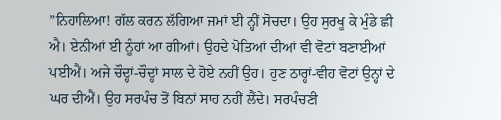”ਨਿਹਾਲਿਆ! ਗੱਲ ਕਰਨ ਲੱਗਿਆ ਜਮਾਂ ਈ ਨ੍ਹੀਂ ਸੋਚਦਾ। ਉਹ ਸੁਰਖੂ ਕੇ ਮੁੰਡੇ ਛੀ ਐ। ਏਨੀਆਂ ਈ ਨੂੰਹਾਂ ਆ ਗੀਆਂ। ਉਹਦੇ ਪੋਤਿਆਂ ਦੀਆਂ ਵੀ ਵੋਟਾਂ ਬਣਾਈਆਂ ਪਈਐਂ। ਅਜੇ ਚੌਦ੍ਹਾਂ-ਚੌਦ੍ਹਾਂ ਸਾਲ ਦੇ ਹੋਏ ਨਹੀਂ ਉਹ। ਹੁਣ ਠਾਰ੍ਹਾਂ-ਵੀਹ ਵੋਟਾਂ ਉਨ੍ਹਾਂ ਦੇ ਘਰ ਦੀਐਂ। ਉਹ ਸਰਪੰਚ ਤੋਂ ਬਿਨਾਂ ਸਾਹ ਨਹੀਂ ਲੈਂਦੇ। ਸਰਪੰਚਣੀ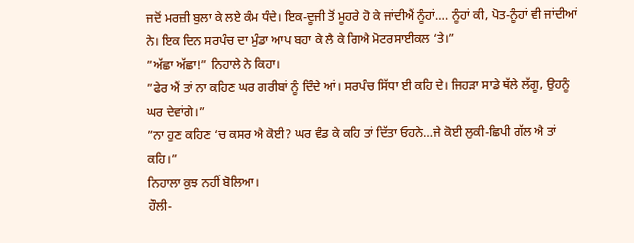ਜਦੋਂ ਮਰਜ਼ੀ ਬੁਲਾ ਕੇ ਲਏ ਕੰਮ ਧੰਦੇ। ਇਕ-ਦੂਜੀ ਤੋਂ ਮੂਹਰੇ ਹੋ ਕੇ ਜਾਂਦੀਐਂ ਨੂੰਹਾਂ…. ਨੂੰਹਾਂ ਕੀ, ਪੋਤ-ਨੂੰਹਾਂ ਵੀ ਜਾਂਦੀਆਂ ਨੇ। ਇਕ ਦਿਨ ਸਰਪੰਚ ਦਾ ਮੁੰਡਾ ਆਪ ਬਹਾ ਕੇ ਲੈ ਕੇ ਗਿਐ ਮੋਟਰਸਾਈਕਲ ‘ਤੇ।”
”ਅੱਛਾ ਅੱਛਾ!” ਨਿਹਾਲੇ ਨੇ ਕਿਹਾ।
”ਫੇਰ ਐਂ ਤਾਂ ਨਾ ਕਹਿਣ ਘਰ ਗਰੀਬਾਂ ਨੂੰ ਦਿੰਦੇ ਆਂ। ਸਰਪੰਚ ਸਿੱਧਾ ਈ ਕਹਿ ਦੇ। ਜਿਹੜਾ ਸਾਡੇ ਥੱਲੇ ਲੱਗੂ, ਉਹਨੂੰ ਘਰ ਦੇਵਾਂਗੇ।”
”ਨਾ ਹੁਣ ਕਹਿਣ ‘ਚ ਕਸਰ ਐ ਕੋਈ? ਘਰ ਵੰਡ ਕੇ ਕਹਿ ਤਾਂ ਦਿੱਤਾ ਓਹਨੇ…ਜੇ ਕੋਈ ਲੁਕੀ-ਛਿਪੀ ਗੱਲ ਐ ਤਾਂ ਕਹਿ।”
ਨਿਹਾਲਾ ਕੁਝ ਨਹੀਂ ਬੋਲਿਆ।
ਹੌਲੀ-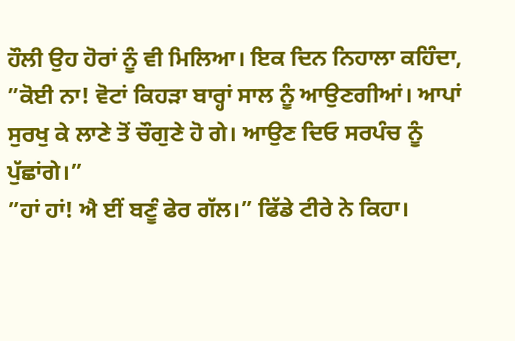ਹੌਲੀ ਉਹ ਹੋਰਾਂ ਨੂੰ ਵੀ ਮਿਲਿਆ। ਇਕ ਦਿਨ ਨਿਹਾਲਾ ਕਹਿੰਦਾ, ”ਕੋਈ ਨਾ! ਵੋਟਾਂ ਕਿਹੜਾ ਬਾਰ੍ਹਾਂ ਸਾਲ ਨੂੰ ਆਉਣਗੀਆਂ। ਆਪਾਂ ਸੁਰਖੁ ਕੇ ਲਾਣੇ ਤੋਂ ਚੌਗੁਣੇ ਹੋ ਗੇ। ਆਉਣ ਦਿਓ ਸਰਪੰਚ ਨੂੰ ਪੁੱਛਾਂਗੇ।”
”ਹਾਂ ਹਾਂ! ਐ ਈਂ ਬਣੂੰ ਫੇਰ ਗੱਲ।” ਫਿੱਡੇ ਟੀਰੇ ਨੇ ਕਿਹਾ।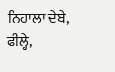ਨਿਹਾਲਾ ਦੇਬੇ, ਫੀਲ੍ਹੇ,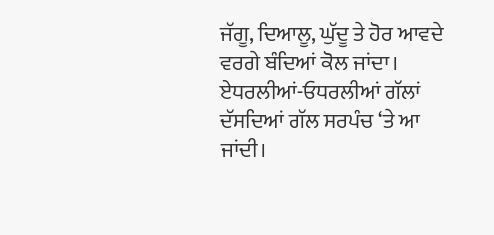ਜੱਗੂ, ਦਿਆਲੂ, ਘੁੱਦੂ ਤੇ ਹੋਰ ਆਵਦੇ ਵਰਗੇ ਬੰਦਿਆਂ ਕੋਲ ਜਾਂਦਾ। ਏਧਰਲੀਆਂ-ਓਧਰਲੀਆਂ ਗੱਲਾਂ ਦੱਸਦਿਆਂ ਗੱਲ ਸਰਪੰਚ ‘ਤੇ ਆ ਜਾਂਦੀ।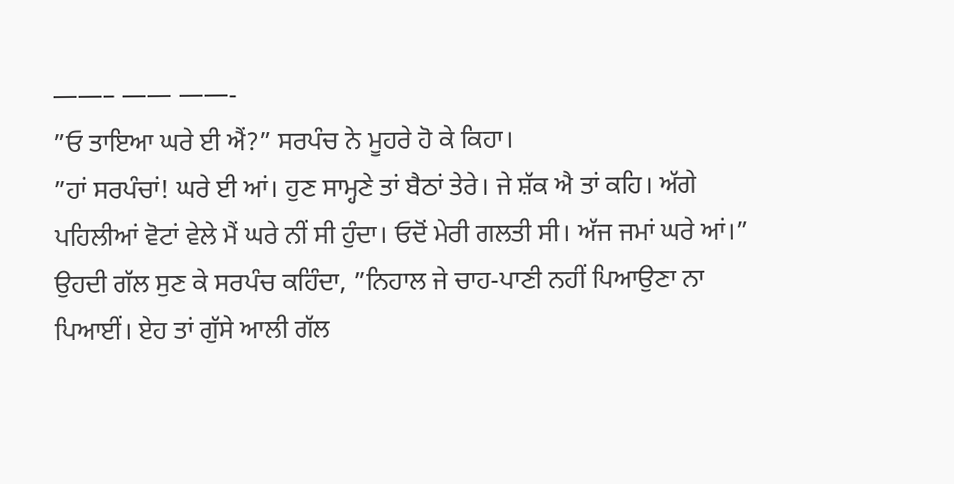——– —— ——-
”ਓ ਤਾਇਆ ਘਰੇ ਈ ਐਂ?” ਸਰਪੰਚ ਨੇ ਮੂਹਰੇ ਹੋ ਕੇ ਕਿਹਾ।
”ਹਾਂ ਸਰਪੰਚਾਂ! ਘਰੇ ਈ ਆਂ। ਹੁਣ ਸਾਮ੍ਹਣੇ ਤਾਂ ਬੈਠਾਂ ਤੇਰੇ। ਜੇ ਸ਼ੱਕ ਐ ਤਾਂ ਕਹਿ। ਅੱਗੇ ਪਹਿਲੀਆਂ ਵੋਟਾਂ ਵੇਲੇ ਮੈਂ ਘਰੇ ਨੀਂ ਸੀ ਹੁੰਦਾ। ਓਦੋਂ ਮੇਰੀ ਗਲਤੀ ਸੀ। ਅੱਜ ਜਮਾਂ ਘਰੇ ਆਂ।”
ਉਹਦੀ ਗੱਲ ਸੁਣ ਕੇ ਸਰਪੰਚ ਕਹਿੰਦਾ, ”ਨਿਹਾਲ ਜੇ ਚਾਹ-ਪਾਣੀ ਨਹੀਂ ਪਿਆਉਣਾ ਨਾ ਪਿਆਈਂ। ਏਹ ਤਾਂ ਗੁੱਸੇ ਆਲੀ ਗੱਲ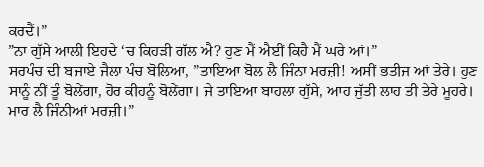ਕਰਦੈਂ।”
”ਨਾ ਗੁੱਸੇ ਆਲੀ ਇਹਦੇ ‘ਚ ਕਿਹੜੀ ਗੱਲ ਐ? ਹੁਣ ਮੈਂ ਐਈਂ ਕਿਹੈ ਮੈਂ ਘਰੇ ਆਂ।”
ਸਰਪੰਚ ਦੀ ਬਜਾਏ ਜੈਲਾ ਪੰਚ ਬੋਲਿਆ, ”ਤਾਇਆ ਬੋਲ ਲੈ ਜਿੰਨਾ ਮਰਜ਼ੀ! ਅਸੀਂ ਭਤੀਜ ਆਂ ਤੇਰੇ। ਹੁਣ ਸਾਨੂੰ ਨੀਂ ਤੂੰ ਬੋਲੇਂਗਾ, ਹੋਰ ਕੀਹਨੂੰ ਬੋਲੇਂਗਾ। ਜੇ ਤਾਇਆ ਬਾਹਲਾ ਗੁੱਸੇ, ਆਹ ਜੁੱਤੀ ਲਾਹ ਤੀ ਤੇਰੇ ਮੂਹਰੇ। ਮਾਰ ਲੈ ਜਿੰਨੀਆਂ ਮਰਜ਼ੀ।”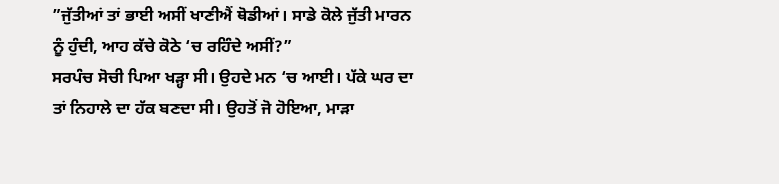”ਜੁੱਤੀਆਂ ਤਾਂ ਭਾਈ ਅਸੀਂ ਖਾਣੀਐਂ ਥੋਡੀਆਂ। ਸਾਡੇ ਕੋਲੇ ਜੁੱਤੀ ਮਾਰਨ ਨੂੰ ਹੁੰਦੀ, ਆਹ ਕੱਚੇ ਕੋਠੇ ‘ਚ ਰਹਿੰਦੇ ਅਸੀਂ?”
ਸਰਪੰਚ ਸੋਚੀ ਪਿਆ ਖੜ੍ਹਾ ਸੀ। ਉਹਦੇ ਮਨ ‘ਚ ਆਈ। ਪੱਕੇ ਘਰ ਦਾ ਤਾਂ ਨਿਹਾਲੇ ਦਾ ਹੱਕ ਬਣਦਾ ਸੀ। ਉਹਤੋਂ ਜੋ ਹੋਇਆ, ਮਾੜਾ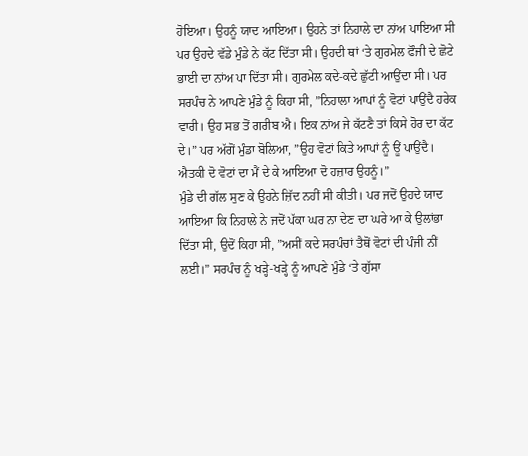ਹੋਇਆ। ਉਹਨੂੰ ਯਾਦ ਆਇਆ। ਉਹਨੇ ਤਾਂ ਨਿਹਾਲੇ ਦਾ ਨਾਂਅ ਪਾਇਆ ਸੀ ਪਰ ਉਹਦੇ ਵੱਡੇ ਮੁੰਡੇ ਨੇ ਕੱਟ ਦਿੱਤਾ ਸੀ। ਉਹਦੀ ਥਾਂ ‘ਤੇ ਗੁਰਮੇਲ ਫੌਜੀ ਦੇ ਛੋਟੇ ਭਾਈ ਦਾ ਨਾਂਅ ਪਾ ਦਿੱਤਾ ਸੀ। ਗੁਰਮੇਲ ਕਦੇ-ਕਦੇ ਛੁੱਟੀ ਆਉਂਦਾ ਸੀ। ਪਰ ਸਰਪੰਚ ਨੇ ਆਪਣੇ ਮੁੰਡੇ ਨੂੰ ਕਿਹਾ ਸੀ, ”ਨਿਹਾਲਾ ਆਪਾਂ ਨੂੰ ਵੋਟਾਂ ਪਾਉਂਦੈ ਹਰੇਕ ਵਾਰੀ। ਉਹ ਸਭ ਤੋਂ ਗਰੀਬ ਐ। ਇਕ ਨਾਂਅ ਜੇ ਕੱਟਣੈ ਤਾਂ ਕਿਸੇ ਹੋਰ ਦਾ ਕੱਟ ਦੇ।” ਪਰ ਅੱਗੋਂ ਮੁੰਡਾ ਬੋਲਿਆ, ”ਉਹ ਵੋਟਾਂ ਕਿਤੇ ਆਪਾਂ ਨੂੰ ਊਂ ਪਾਉਂਦੈ। ਐਤਕੀ ਦੋ ਵੋਟਾਂ ਦਾ ਮੈਂ ਦੇ ਕੇ ਆਇਆ ਦੋ ਹਜ਼ਾਰ ਉਹਨੂੰ।”
ਮੁੰਡੇ ਦੀ ਗੱਲ ਸੁਣ ਕੇ ਉਹਨੇ ਜ਼ਿੱਦ ਨਹੀਂ ਸੀ ਕੀਤੀ। ਪਰ ਜਦੋਂ ਉਹਦੇ ਯਾਦ ਆਇਆ ਕਿ ਨਿਹਾਲੇ ਨੇ ਜਦੋਂ ਪੱਕਾ ਘਰ ਨਾ ਦੇਣ ਦਾ ਘਰੇ ਆ ਕੇ ਉਲਾਂਭਾ ਦਿੱਤਾ ਸੀ, ਉਦੋਂ ਕਿਹਾ ਸੀ, ”ਅਸੀਂ ਕਦੇ ਸਰਪੰਚਾਂ ਤੈਥੋਂ ਵੋਟਾਂ ਦੀ ਪੰਜੀ ਨੀਂ ਲਈ।” ਸਰਪੰਚ ਨੂੰ ਖੜ੍ਹੇ-ਖੜ੍ਹੇ ਨੂੰ ਆਪਣੇ ਮੁੰਡੇ ‘ਤੇ ਗੁੱਸਾ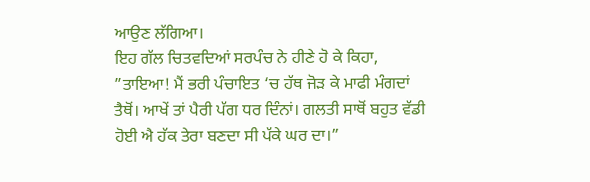ਆਉਣ ਲੱਗਿਆ।
ਇਹ ਗੱਲ ਚਿਤਵਦਿਆਂ ਸਰਪੰਚ ਨੇ ਹੀਣੇ ਹੋ ਕੇ ਕਿਹਾ, ”ਤਾਇਆ! ਮੈਂ ਭਰੀ ਪੰਚਾਇਤ ‘ਚ ਹੱਥ ਜੋੜ ਕੇ ਮਾਫੀ ਮੰਗਦਾਂ ਤੈਥੋਂ। ਆਖੇਂ ਤਾਂ ਪੈਰੀ ਪੱਗ ਧਰ ਦਿੰਨਾਂ। ਗਲਤੀ ਸਾਥੋਂ ਬਹੁਤ ਵੱਡੀ ਹੋਈ ਐ ਹੱਕ ਤੇਰਾ ਬਣਦਾ ਸੀ ਪੱਕੇ ਘਰ ਦਾ।”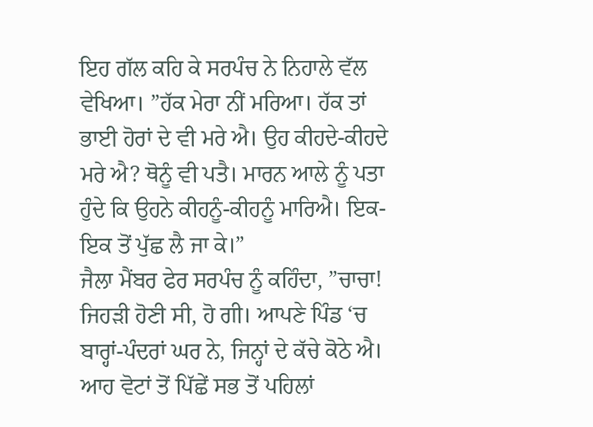ਇਹ ਗੱਲ ਕਹਿ ਕੇ ਸਰਪੰਚ ਨੇ ਨਿਹਾਲੇ ਵੱਲ ਵੇਖਿਆ। ”ਹੱਕ ਮੇਰਾ ਨੀਂ ਮਰਿਆ। ਹੱਕ ਤਾਂ ਭਾਈ ਹੋਰਾਂ ਦੇ ਵੀ ਮਰੇ ਐ। ਉਹ ਕੀਹਦੇ-ਕੀਹਦੇ ਮਰੇ ਐ? ਥੋਨੂੰ ਵੀ ਪਤੈ। ਮਾਰਨ ਆਲੇ ਨੂੰ ਪਤਾ ਹੁੰਦੇ ਕਿ ਉਹਨੇ ਕੀਹਨੂੰ-ਕੀਹਨੂੰ ਮਾਰਿਐ। ਇਕ-ਇਕ ਤੋਂ ਪੁੱਛ ਲੈ ਜਾ ਕੇ।”
ਜੈਲਾ ਮੈਂਬਰ ਫੇਰ ਸਰਪੰਚ ਨੂੰ ਕਹਿੰਦਾ, ”ਚਾਚਾ! ਜਿਹੜੀ ਹੋਣੀ ਸੀ, ਹੋ ਗੀ। ਆਪਣੇ ਪਿੰਡ ‘ਚ ਬਾਰ੍ਹਾਂ-ਪੰਦਰਾਂ ਘਰ ਨੇ, ਜਿਨ੍ਹਾਂ ਦੇ ਕੱਚੇ ਕੋਠੇ ਐ। ਆਹ ਵੋਟਾਂ ਤੋਂ ਪਿੱਛੇਂ ਸਭ ਤੋਂ ਪਹਿਲਾਂ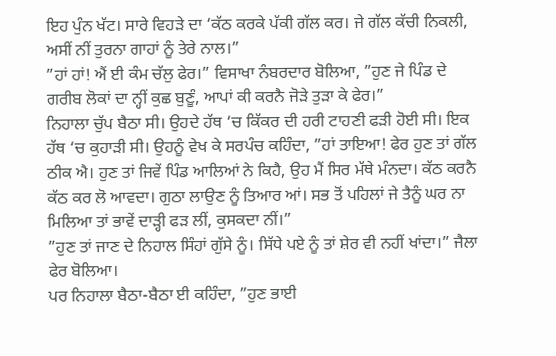ਇਹ ਪੁੰਨ ਖੱਟ। ਸਾਰੇ ਵਿਹੜੇ ਦਾ ‘ਕੱਠ ਕਰਕੇ ਪੱਕੀ ਗੱਲ ਕਰ। ਜੇ ਗੱਲ ਕੱਚੀ ਨਿਕਲੀ, ਅਸੀਂ ਨੀਂ ਤੁਰਨਾ ਗਾਹਾਂ ਨੂੰ ਤੇਰੇ ਨਾਲ।”
”ਹਾਂ ਹਾਂ! ਐਂ ਈ ਕੰਮ ਚੱਲੁ ਫੇਰ।” ਵਿਸਾਖਾ ਨੰਬਰਦਾਰ ਬੋਲਿਆ, ”ਹੁਣ ਜੇ ਪਿੰਡ ਦੇ ਗਰੀਬ ਲੋਕਾਂ ਦਾ ਨ੍ਹੀਂ ਕੁਛ ਬੁਣੂੰ, ਆਪਾਂ ਕੀ ਕਰਨੈ ਜੋੜੇ ਤੁੜਾ ਕੇ ਫੇਰ।”
ਨਿਹਾਲਾ ਚੁੱਪ ਬੈਠਾ ਸੀ। ਉਹਦੇ ਹੱਥ ‘ਚ ਕਿੱਕਰ ਦੀ ਹਰੀ ਟਾਹਣੀ ਫੜੀ ਹੋਈ ਸੀ। ਇਕ ਹੱਥ ‘ਚ ਕੁਹਾੜੀ ਸੀ। ਉਹਨੂੰ ਵੇਖ ਕੇ ਸਰਪੰਚ ਕਹਿੰਦਾ, ”ਹਾਂ ਤਾਇਆ! ਫੇਰ ਹੁਣ ਤਾਂ ਗੱਲ ਠੀਕ ਐ। ਹੁਣ ਤਾਂ ਜਿਵੇਂ ਪਿੰਡ ਆਲਿਆਂ ਨੇ ਕਿਹੈ, ਉਹ ਮੈਂ ਸਿਰ ਮੱਥੇ ਮੰਨਦਾ। ਕੱਠ ਕਰਨੈ ਕੱਠ ਕਰ ਲੋ ਆਵਦਾ। ਗੁਠਾ ਲਾਉਣ ਨੂੰ ਤਿਆਰ ਆਂ। ਸਭ ਤੋਂ ਪਹਿਲਾਂ ਜੇ ਤੈਨੂੰ ਘਰ ਨਾ ਮਿਲਿਆ ਤਾਂ ਭਾਵੇਂ ਦਾੜ੍ਹੀ ਫੜ ਲੀਂ, ਕੁਸਕਦਾ ਨੀਂ।”
”ਹੁਣ ਤਾਂ ਜਾਣ ਦੇ ਨਿਹਾਲ ਸਿੰਹਾਂ ਗੁੱਸੇ ਨੂੰ। ਸਿੱਧੇ ਪਏ ਨੂੰ ਤਾਂ ਸ਼ੇਰ ਵੀ ਨਹੀਂ ਖਾਂਦਾ।” ਜੈਲਾ ਫੇਰ ਬੋਲਿਆ।
ਪਰ ਨਿਹਾਲਾ ਬੈਠਾ-ਬੈਠਾ ਈ ਕਹਿੰਦਾ, ”ਹੁਣ ਭਾਈ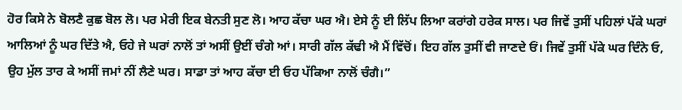ਹੋਰ ਕਿਸੇ ਨੇ ਬੋਲਣੈ ਕੁਛ ਬੋਲ ਲੋ। ਪਰ ਮੇਰੀ ਇਕ ਬੇਨਤੀ ਸੁਣ ਲੋ। ਆਹ ਕੱਚਾ ਘਰ ਐ। ਏਸੇ ਨੂੰ ਈ ਲਿੱਪ ਲਿਆ ਕਰਾਂਗੇ ਹਰੇਕ ਸਾਲ। ਪਰ ਜਿਵੇਂ ਤੁਸੀਂ ਪਹਿਲਾਂ ਪੱਕੇ ਘਰਾਂ ਆਲਿਆਂ ਨੂੰ ਘਰ ਦਿੱਤੇ ਐ, ਓਹੇ ਜੇ ਘਰਾਂ ਨਾਲੋਂ ਤਾਂ ਅਸੀਂ ਉਈਂ ਚੰਗੇ ਆਂ। ਸਾਰੀ ਗੱਲ ਕੱਢੀ ਐ ਮੈਂ ਵਿੱਚੋਂ। ਇਹ ਗੱਲ ਤੁਸੀਂ ਵੀ ਜਾਣਦੇ ਓਂ। ਜਿਵੇਂ ਤੁਸੀਂ ਪੱਕੇ ਘਰ ਦਿੰਨੇ ਓ, ਉਹ ਮੁੱਲ ਤਾਰ ਕੇ ਅਸੀਂ ਜਮਾਂ ਨੀਂ ਲੈਣੇ ਘਰ। ਸਾਡਾ ਤਾਂ ਆਹ ਕੱਚਾ ਈ ਓਹ ਪੱਕਿਆ ਨਾਲੋਂ ਚੰਗੈ।”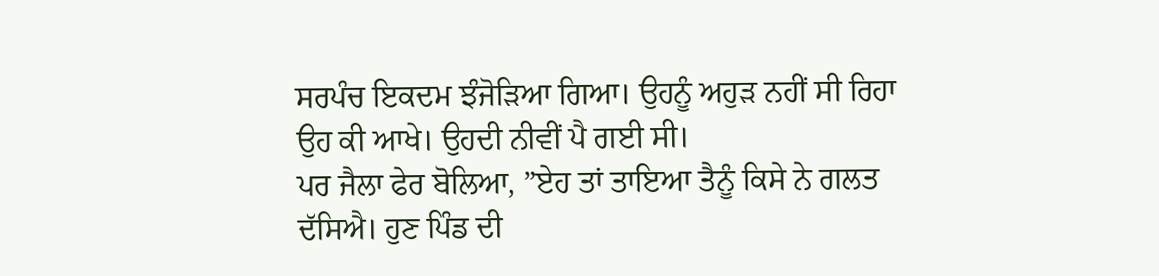ਸਰਪੰਚ ਇਕਦਮ ਝੰਜੋੜਿਆ ਗਿਆ। ਉਹਨੂੰ ਅਹੁੜ ਨਹੀਂ ਸੀ ਰਿਹਾ ਉਹ ਕੀ ਆਖੇ। ਉਹਦੀ ਨੀਵੀਂ ਪੈ ਗਈ ਸੀ।
ਪਰ ਜੈਲਾ ਫੇਰ ਬੋਲਿਆ, ”ਏਹ ਤਾਂ ਤਾਇਆ ਤੈਨੂੰ ਕਿਸੇ ਨੇ ਗਲਤ ਦੱਸਿਐ। ਹੁਣ ਪਿੰਡ ਦੀ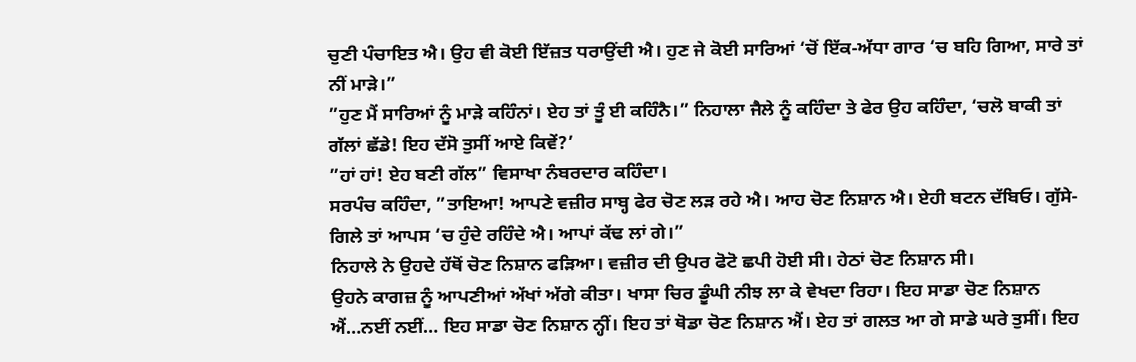ਚੁਣੀ ਪੰਚਾਇਤ ਐ। ਉਹ ਵੀ ਕੋਈ ਇੱਜ਼ਤ ਧਰਾਉਂਦੀ ਐ। ਹੁਣ ਜੇ ਕੋਈ ਸਾਰਿਆਂ ‘ਚੋਂ ਇੱਕ-ਅੱਧਾ ਗਾਰ ‘ਚ ਬਹਿ ਗਿਆ, ਸਾਰੇ ਤਾਂ ਨੀਂ ਮਾੜੇ।”
”ਹੁਣ ਮੈਂ ਸਾਰਿਆਂ ਨੂੰ ਮਾੜੇ ਕਹਿੰਨਾਂ। ਏਹ ਤਾਂ ਤੂੰ ਈ ਕਹਿੰਨੈ।” ਨਿਹਾਲਾ ਜੈਲੇ ਨੂੰ ਕਹਿੰਦਾ ਤੇ ਫੇਰ ਉਹ ਕਹਿੰਦਾ, ‘ਚਲੋ ਬਾਕੀ ਤਾਂ ਗੱਲਾਂ ਛੱਡੇ! ਇਹ ਦੱਸੋ ਤੁਸੀਂ ਆਏ ਕਿਵੇਂ?’
”ਹਾਂ ਹਾਂ! ਏਹ ਬਣੀ ਗੱਲ” ਵਿਸਾਖਾ ਨੰਬਰਦਾਰ ਕਹਿੰਦਾ।
ਸਰਪੰਚ ਕਹਿੰਦਾ, ”ਤਾਇਆ! ਆਪਣੇ ਵਜ਼ੀਰ ਸਾਬ੍ਹ ਫੇਰ ਚੋਣ ਲੜ ਰਹੇ ਐ। ਆਹ ਚੋਣ ਨਿਸ਼ਾਨ ਐ। ਏਹੀ ਬਟਨ ਦੱਬਿਓ। ਗੁੱਸੇ-ਗਿਲੇ ਤਾਂ ਆਪਸ ‘ਚ ਹੁੰਦੇ ਰਹਿੰਦੇ ਐ। ਆਪਾਂ ਕੱਢ ਲਾਂ ਗੇ।”
ਨਿਹਾਲੇ ਨੇ ਉਹਦੇ ਹੱਥੋਂ ਚੋਣ ਨਿਸ਼ਾਨ ਫੜਿਆ। ਵਜ਼ੀਰ ਦੀ ਉਪਰ ਫੋਟੋ ਛਪੀ ਹੋਈ ਸੀ। ਹੇਠਾਂ ਚੋਣ ਨਿਸ਼ਾਨ ਸੀ।
ਉਹਨੇ ਕਾਗਜ਼ ਨੂੰ ਆਪਣੀਆਂ ਅੱਖਾਂ ਅੱਗੇ ਕੀਤਾ। ਖਾਸਾ ਚਿਰ ਡੂੰਘੀ ਨੀਝ ਲਾ ਕੇ ਵੇਖਦਾ ਰਿਹਾ। ਇਹ ਸਾਡਾ ਚੋਣ ਨਿਸ਼ਾਨ ਐਂ…ਨਈਂ ਨਈਂ… ਇਹ ਸਾਡਾ ਚੋਣ ਨਿਸ਼ਾਨ ਨ੍ਹੀਂ। ਇਹ ਤਾਂ ਥੋਡਾ ਚੋਣ ਨਿਸ਼ਾਨ ਐਂ। ਏਹ ਤਾਂ ਗਲਤ ਆ ਗੇ ਸਾਡੇ ਘਰੇ ਤੁਸੀਂ। ਇਹ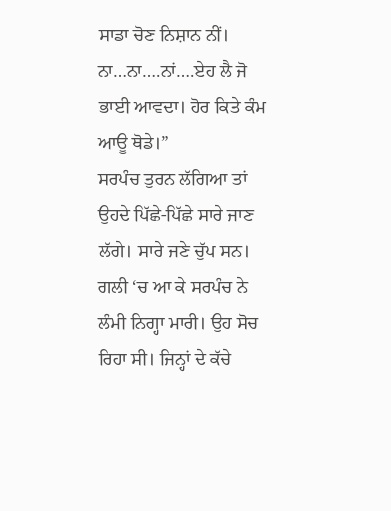ਸਾਡਾ ਚੋਣ ਨਿਸ਼ਾਨ ਨੀਂ। ਨਾ…ਨਾ….ਨਾਂ….ਏਹ ਲੈ ਜੋ ਭਾਈ ਆਵਦਾ। ਹੋਰ ਕਿਤੇ ਕੰਮ ਆਊ ਥੋਡੇ।”
ਸਰਪੰਚ ਤੁਰਨ ਲੱਗਿਆ ਤਾਂ ਉਹਦੇ ਪਿੱਛੇ-ਪਿੱਛੇ ਸਾਰੇ ਜਾਣ ਲੱਗੇ। ਸਾਰੇ ਜਣੇ ਚੁੱਪ ਸਨ। ਗਲੀ ‘ਚ ਆ ਕੇ ਸਰਪੰਚ ਨੇ ਲੰਮੀ ਨਿਗ੍ਹਾ ਮਾਰੀ। ਉਹ ਸੋਚ ਰਿਹਾ ਸੀ। ਜਿਨ੍ਹਾਂ ਦੇ ਕੱਚੇ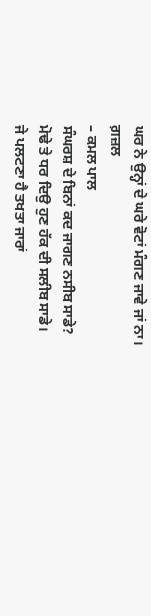ਘਰ ਨੇ ਉਨ੍ਹਾਂ ਦੇ ਘਰੇ ਵੋਟਾਂ ਮੰਗਣ ਜਾਵੇ ਜਾਂ ਨਾ।
ਗ਼ਜ਼ਲ
– ਕਮਲ ਪਾਲ
ਸੰਘਰਸ਼ ਦੇ ਬਿਨਾਂ ਕਦ ਜਾਗਣ ਨਸੀਬ ਸਾਡੇ?
ਮੋਢੇ ਤੇ ਧਰ ਦਿਉ ਹੁਣ ਹੱਕ ਦੀ ਸਲੀਬ ਸਾਡੇ।
ਜੇ ਪਲਟਣਾ ਹੈ ਤਖਤਾ ਜਾਰਾਂ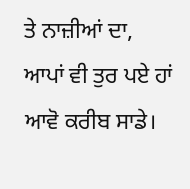ਤੇ ਨਾਜ਼ੀਆਂ ਦਾ,
ਆਪਾਂ ਵੀ ਤੁਰ ਪਏ ਹਾਂ ਆਵੋ ਕਰੀਬ ਸਾਡੇ।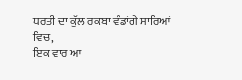ਧਰਤੀ ਦਾ ਕੁੱਲ ਰਕਬਾ ਵੰਡਾਂਗੇ ਸਾਰਿਆਂ ਵਿਚ,
ਇਕ ਵਾਰ ਆ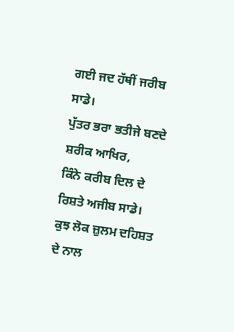ਗਈ ਜਦ ਹੱਥੀਂ ਜਰੀਬ ਸਾਡੇ।
ਪੁੱਤਰ ਭਰਾ ਭਤੀਜੇ ਬਣਦੇ ਸ਼ਰੀਕ ਆਖਿਰ,
ਕਿੰਨੇ ਕਰੀਬ ਦਿਲ ਦੇ ਰਿਸ਼ਤੇ ਅਜੀਬ ਸਾਡੇ।
ਕੁਝ ਲੋਕ ਜ਼ੁਲਮ ਦਹਿਸ਼ਤ ਦੇ ਨਾਲ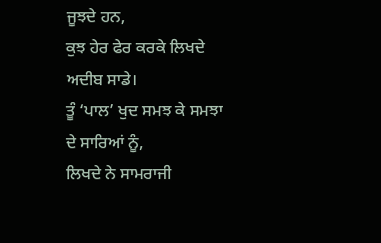ਜੂਝਦੇ ਹਨ,
ਕੁਝ ਹੇਰ ਫੇਰ ਕਰਕੇ ਲਿਖਦੇ ਅਦੀਬ ਸਾਡੇ।
ਤੂੰ ‘ਪਾਲ’ ਖੁਦ ਸਮਝ ਕੇ ਸਮਝਾ ਦੇ ਸਾਰਿਆਂ ਨੂੰ,
ਲਿਖਦੇ ਨੇ ਸਾਮਰਾਜੀ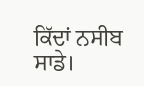ਕਿੱਦਾਂ ਨਸੀਬ ਸਾਡੇ।